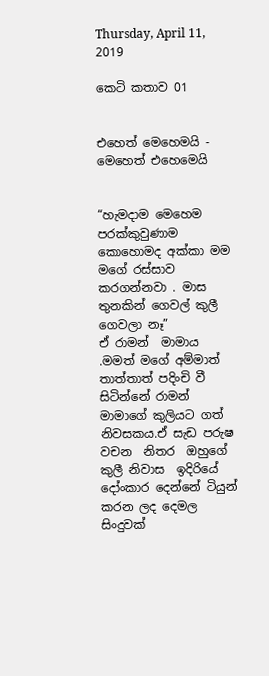Thursday, April 11, 2019

කෙටි කතාව 01


එහෙත් මෙහෙමයි - මෙහෙත් එහෙමෙයි


“හැමදාම මෙහෙම පරක්කුවුණාම කොහොමද අක්කා මම  මගේ රස්සාව කරගන්නවා . මාස තුනකින් ගෙවල් කුලී ගෙවලා නෑ”
ඒ රාමන්  මාමාය .මමත් මගේ අම්මාත් තාත්තාත් පදිංචි වී සිටින්නේ රාමන් මාමාගේ කුලියට ගත් නිවසකය.ඒ සැඩ පරුෂ වචන  නිතර  ඔහුගේ කුලී නිවාස  ඉදිරියේ දෝංකාර දෙන්නේ ටියුන් කරන ලද දෙමල සිංදුවක්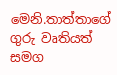මෙනි.තාත්තාගේ ගුරු වෘතියත් සමග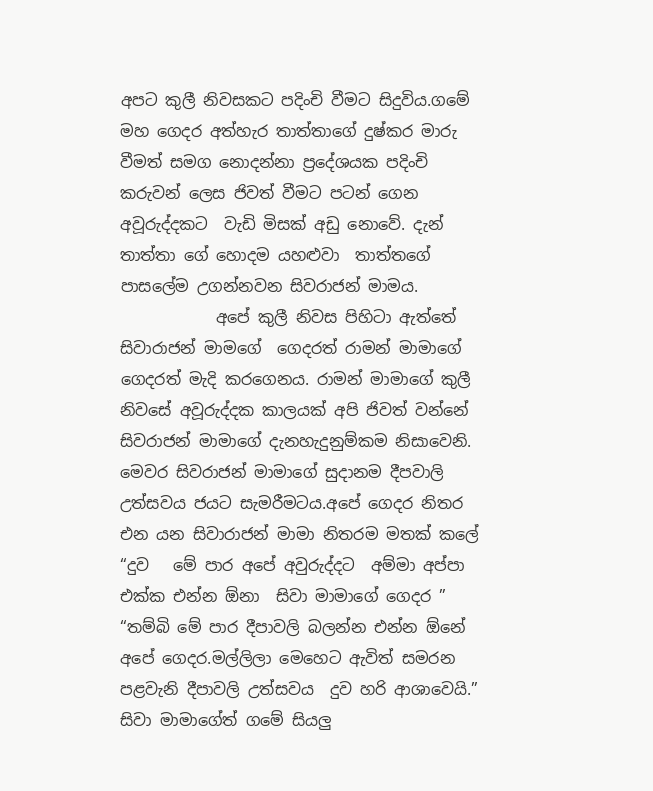අපට කුලී නිවසකට පදිංචි වීමට සිදුවිය.ගමේ  මහ ගෙදර අත්හැර තාත්තාගේ දුෂ්කර මාරු වීමත් සමග නොදන්නා ප්‍රදේශයක පදිංචි කරුවන් ලෙස ජිවත් වීමට පටන් ගෙන  අවූරුද්දකට  වැඩි මිසක් අඩු නොවේ. දැන් තාත්තා ගේ හොදම යහළුවා  තාත්තගේ පාසලේම උගන්නවන සිවරාජන් මාමය.
            අපේ කුලී නිවස පිහිටා ඇත්තේ සිවාරාජන් මාමගේ  ගෙදරත් රාමන් මාමාගේ ගෙදරත් මැදි කරගෙනය. රාමන් මාමාගේ කුලී නිවසේ අවූරුද්දක කාලයක් අපි ජිවත් වන්නේ  සිවරාජන් මාමාගේ දැනහැදුනුම්කම නිසාවෙනි.
මෙවර සිවරාජන් මාමාගේ සුදානම දීපවාලි උත්සවය ජයට සැමරීමටය.අපේ ගෙදර නිතර එන යන සිවාරාජන් මාමා නිතරම මතක් කලේ “දුව   මේ පාර අපේ අවුරුද්දට  අම්මා අප්පා එක්ක එන්න ඕනා  සිවා මාමාගේ ගෙදර ”
“තම්බි මේ පාර දීපාවලි බලන්න එන්න ඕනේ අපේ ගෙදර.මල්ලිලා මෙහෙට ඇවිත් සමරන පළවැනි දීපාවලි උත්සවය  දුව හරි ආශාවෙයි.”
සිවා මාමාගේත් ගමේ සියලු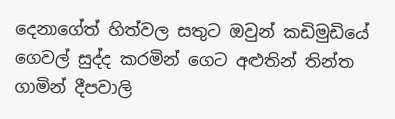දෙනාගේත් හිත්වල සතුට ඔවුන් කඩිමුඩියේ ගෙවල් සුද්ද කරමින් ගෙට අළුතින් තින්ත  ගාමින් දීපවාලි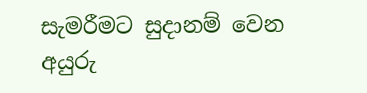සැමරීමට සුදානම් වෙන අයුරු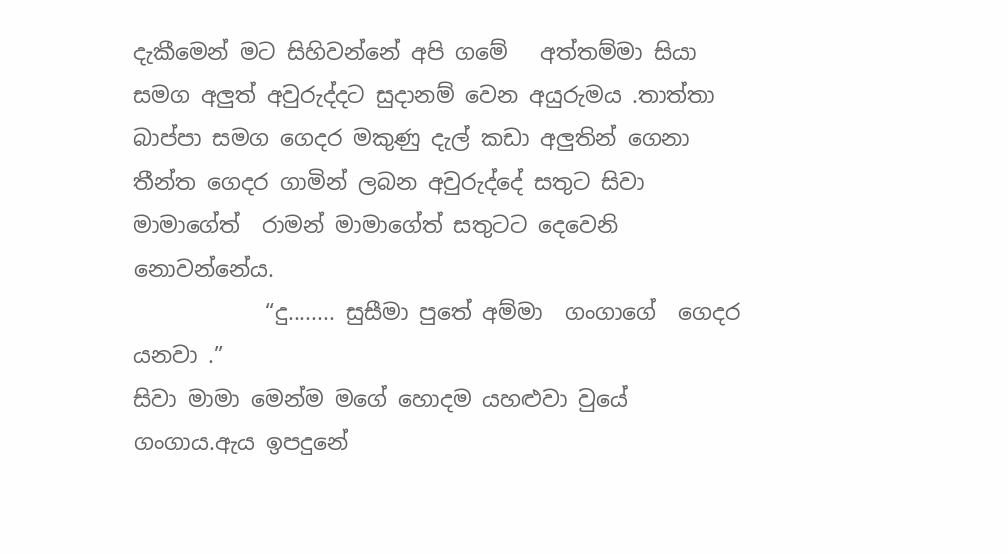දැකීමෙන් මට සිහිවන්නේ අපි ගමේ   අත්තම්මා සියා සමග අලුත් අවුරුද්දට සුදානම් වෙන අයුරුමය .තාත්තා බාප්පා සමග ගෙදර මකුණු දැල් කඩා අලුතින් ගෙනා  තීන්ත ගෙදර ගාමින් ලබන අවුරුද්දේ සතුට සිවා මාමාගේත්  රාමන් මාමාගේත් සතුටට දෙවෙනි නොවන්නේය.
            “දු........ සුසීමා පුතේ අම්මා  ගංගාගේ  ගෙදර යනවා .”
සිවා මාමා මෙන්ම මගේ හොදම යහළුවා වුයේ ගංගාය.ඇය ඉපදුනේ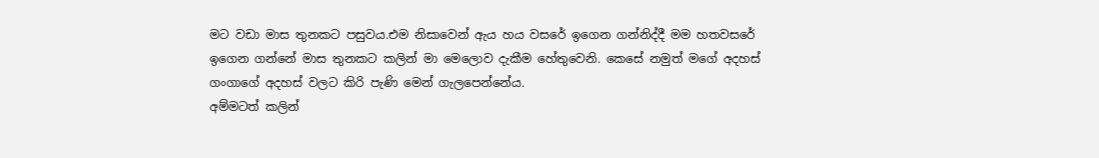මට වඩා මාස තුනකට පසුවය.එම නිසාවෙන් ඇය හය වසරේ ඉගෙන ගන්නිද්දී මම හතවසරේ ඉගෙන ගන්නේ මාස තුනකට කලින් මා මෙලොව දැකීම හේතුවෙනි. කෙසේ නමුත් මගේ අදහස් ගංගාගේ අදහස් වලට කිරි පැණි මෙන් ගැලපෙන්නේය.
අම්මටත් කලින්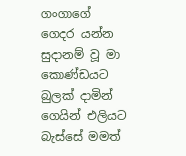ගංගාගේ ගෙදර යන්න සුදානම් වූ මා කොණ්ඩයට බුලක් දාමින් ගෙයින් එලියට බැස්සේ මමත්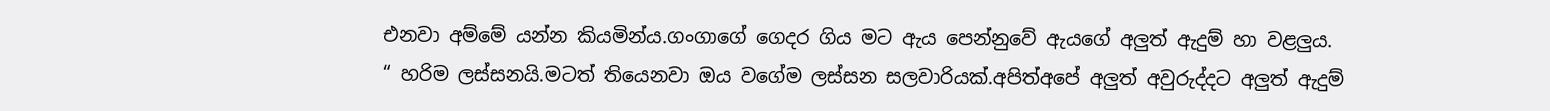එනවා අම්මේ යන්න කියමින්ය.ගංගාගේ ගෙදර ගිය මට ඇය පෙන්නුවේ ඇයගේ අලුත් ඇදුම් හා වළලුය.
“ හරිම ලස්සනයි.මටත් තියෙනවා ඔය වගේම ලස්සන සලවාරියක්.අපිත්අපේ අලුත් අවුරුද්දට අලුත් ඇදුම්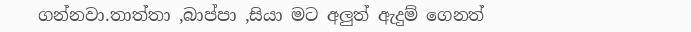ගන්නවා.තාත්තා ,බාප්පා ,සියා මට අලුත් ඇදුම් ගෙනත්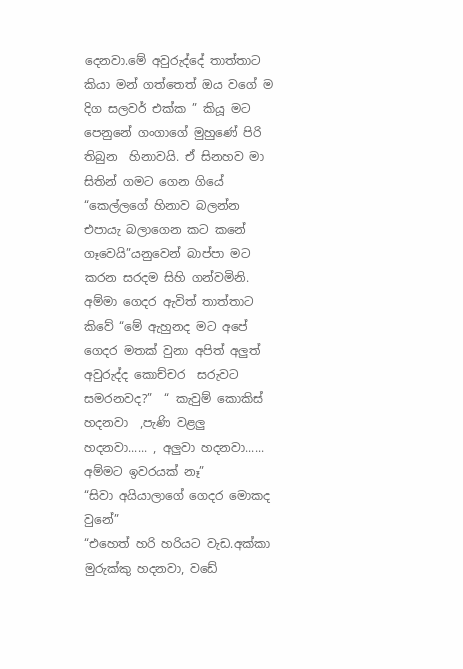දෙනවා.මේ අවුරුද්දේ තාත්තාට කියා මන් ගත්තෙත් ඔය වගේ ම  දිග සලවර් එක්ක ” කියූ මට පෙනුනේ ගංගාගේ මුහුණේ පිරි තිබුන  හිනාවයි. ඒ සිනහව මා සිතින් ගමට ගෙන ගියේ “කෙල්ලගේ හිනාව බලන්න එපායැ බලාගෙන කට කනේ ගෑවෙයි”යනුවෙන් බාප්පා මට කරන සරදම සිහි ගන්වමිනි.
අම්මා ගෙදර ඇවිත් තාත්තාට කිවේ “මේ ඇහුනද මට අපේ ගෙදර මතක් වුනා අපිත් අලුත් අවුරුද්ද කොච්චර  සරුවට  සමරනවද?”  “ කැවුම් කොකිස් හදනවා  ,පැණි වළලු  හදනවා...... , අලුවා හදනවා...... අම්මට ඉවරයක් නෑ”
“සිවා අයියාලාගේ ගෙදර මොකද වුනේ”
“එහෙත් හරි හරියට වැඩ.අක්කා මුරුක්කු හදනවා, වඩේ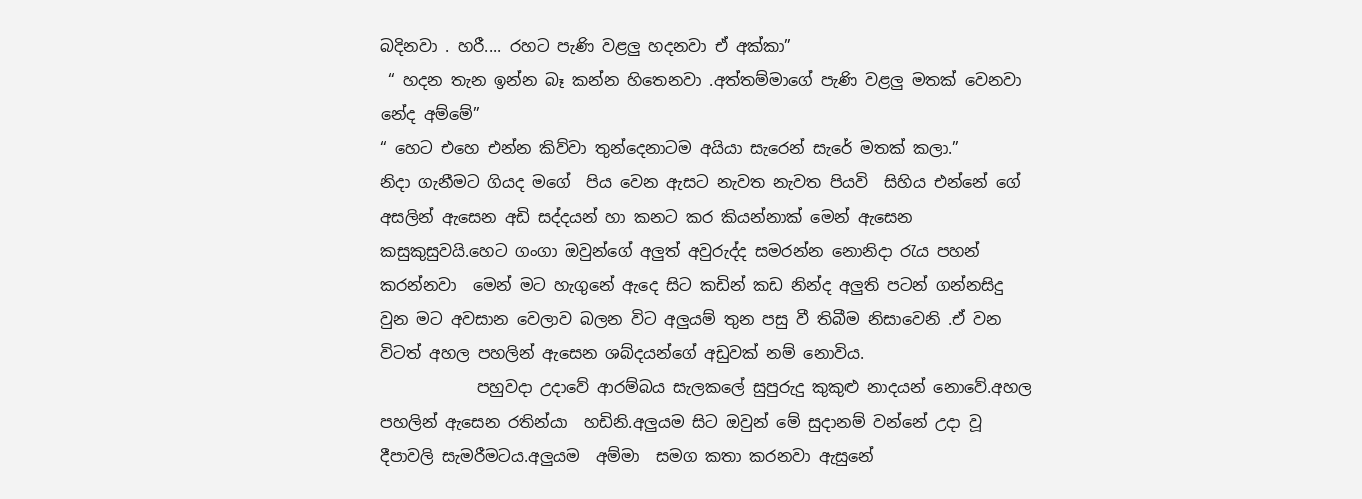බදිනවා . හරී.... රහට පැණි වළලු හදනවා ඒ අක්කා”
 “ හදන තැන ඉන්න බෑ කන්න හිතෙනවා .අත්තම්මාගේ පැණි වළලු මතක් වෙනවා නේද අම්මේ”
“ හෙට එහෙ එන්න කිව්වා තුන්දෙනාටම අයියා සැරෙන් සැරේ මතක් කලා.”
නිදා ගැනීමට ගියද මගේ  පිය වෙන ඇසට නැවත නැවත පියවි  සිහිය එන්නේ ගේ අසලින් ඇසෙන අඩි සද්දයන් හා කනට කර කියන්නාක් මෙන් ඇසෙන කසුකුසුවයි.හෙට ගංගා ඔවුන්ගේ අලුත් අවුරුද්ද සමරන්න නොනිදා රැය පහන් කරන්නවා  මෙන් මට හැගුනේ ඇදෙ සිට කඩින් කඩ නින්ද අලුති පටන් ගන්නසිදු වුන මට අවසාන වෙලාව බලන විට අලුයම් තුන පසු වී තිබීම නිසාවෙනි .ඒ වන විටත් අහල පහලින් ඇසෙන ශබ්දයන්ගේ අඩුවක් නම් නොවිය.
            පහුවදා උදාවේ ආරම්බය සැලකලේ සුපුරුදු කුකුළු නාදයන් නොවේ.අහල පහලින් ඇසෙන රතින්යා  හඩිනි.අලුයම සිට ඔවුන් මේ සුදානම් වන්නේ උදා වූ දීපාවලි සැමරීමටය.අලුයම  අම්මා  සමග කතා කරනවා ඇසුනේ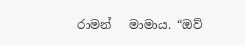රාමන්   මාමාය. “ඔව්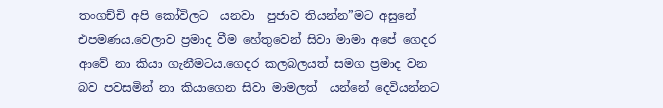තංගච්චි අපි කෝවිලට  යනවා  පුජාව තියන්න”මට අසුනේ  එපමණය.වෙලාව ප්‍රමාද වීම හේතුවෙන් සිවා මාමා අපේ ගෙදර ආවේ නා කියා ගැනීමටය.ගෙදර කලබලයත් සමග ප්‍රමාද වන බව පවසමින් නා කියාගෙන සිවා මාමලත්  යන්නේ දෙවියන්නට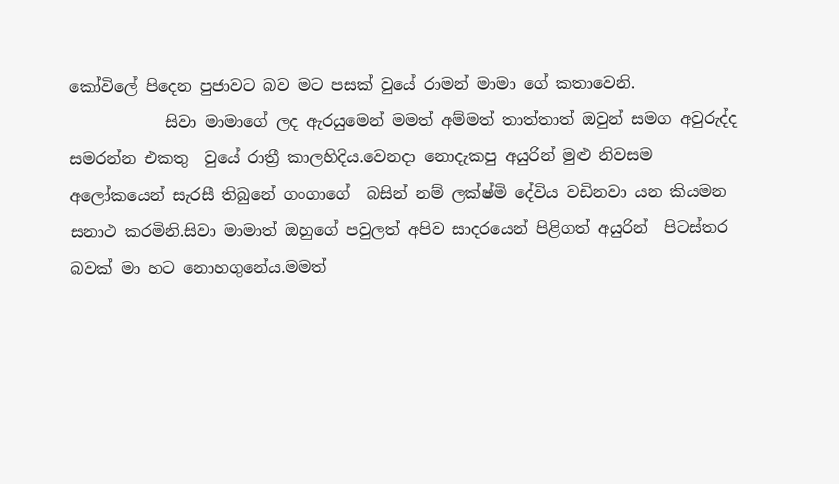කෝවිලේ පිදෙන පුජාවට බව මට පසක් වුයේ රාමන් මාමා ගේ කතාවෙනි.
            සිවා මාමාගේ ලද ඇරයුමෙන් මමත් අම්මත් තාත්තාත් ඔවුන් සමග අවුරුද්ද සමරන්න එකතු  වුයේ රාත්‍රී කාලහිදිය.වෙනදා නොදැකපු අයුරින් මුළු නිවසම අලෝකයෙන් සැරසී තිබුනේ ගංගාගේ  බසින් නම් ලක්ෂ්මි දේවිය වඩිනවා යන කියමන සනාථ කරමිනි.සිවා මාමාත් ඔහුගේ පවුලත් අපිව සාදරයෙන් පිළිගත් අයුරින්  පිටස්තර බවක් මා හට නොහගුනේය.මමත්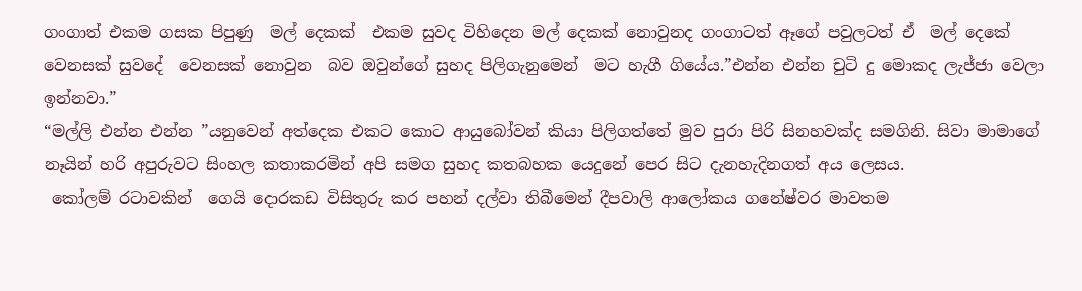ගංගාත් එකම ගසක පිපුණු  මල් දෙකක්  එකම සුවද විහිදෙන මල් දෙකක් නොවුනද ගංගාටත් ඈගේ පවුලටත් ඒ  මල් දෙකේ  වෙනසක් සුවදේ  වෙනසක් නොවුන  බව ඔවුන්ගේ සුහද පිලිගැනුමෙන්  මට හැගී ගියේය.”එන්න එන්න චුටි දු මොකද ලැජ්ජා වෙලා ඉන්නවා.”
“මල්ලි එන්න එන්න ”යනුවෙන් අත්දෙක එකට කොට ආයුබෝවන් කියා පිලිගත්තේ මුව පුරා පිරි සිනහවක්ද සමගිනි. සිවා මාමාගේ නෑයින් හරි අපුරුවට සිංහල කතාකරමින් අපි සමග සුහද කතබහක යෙදුනේ පෙර සිට දැනහැදිනගත් අය ලෙසය.
 කෝලම් රටාවකින්  ගෙයි දොරකඩ විසිතුරු කර පහන් දල්වා තිබීමෙන් දීපවාලි ආලෝකය ගනේෂ්වර මාවතම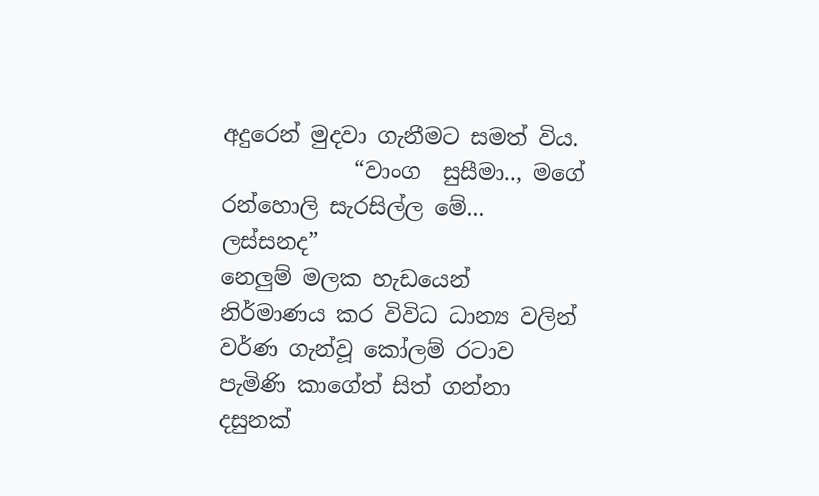අදුරෙන් මුදවා ගැනීමට සමත් විය.
            “වාංග  සුසීමා.., මගේ රන්හොලි සැරසිල්ල මේ... ලස්සනද”
නෙලුම් මලක හැඩයෙන්  නිර්මාණය කර විවිධ ධාන්‍ය වලින් වර්ණ ගැන්වූ කෝලම් රටාව පැමිණි කාගේත් සිත් ගන්නා දසුනක්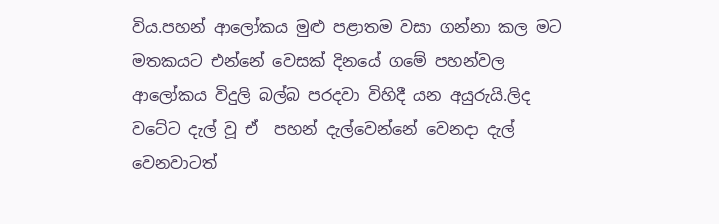විය.පහන් ආලෝකය මුළු පළාතම වසා ගන්නා කල මට මතකයට එන්නේ වෙසක් දිනයේ ගමේ පහන්වල  ආලෝකය විදුලි බල්බ පරදවා විහිදී යන අයුරුයි.ලිද වටේට දැල් වූ ඒ  පහන් දැල්වෙන්නේ වෙනදා දැල් වෙනවාටත්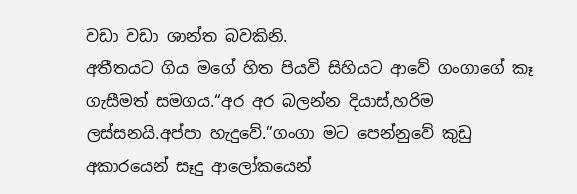වඩා වඩා ශාන්ත බවකිනි.
අතීතයට ගිය මගේ හිත පියවි සිහියට ආවේ ගංගාගේ කෑ ගැසීමත් සමගය.“අර අර බලන්න දියාස්,හරිම ලස්සනයි.අප්පා හැදුවේ.”ගංගා මට පෙන්නුවේ කුඩු අකාරයෙන් සෑදු ආලෝකයෙන්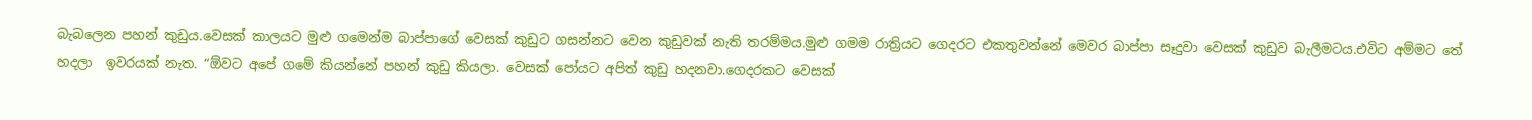බැබලෙන පහන් කුඩුය.වෙසක් කාලයට මුළු ගමෙන්ම බාප්පාගේ වෙසක් කුඩුට ගසන්නට වෙන කුඩුවක් නැති තරම්මය.මුළු ගමම රාත්‍රියට ගෙදරට එකතුවන්නේ මෙවර බාප්පා සෑදුවා වෙසක් කුඩුව බැලීමටය.එවිට අම්මට තේ හදලා  ඉවරයක් නැත. “ඕවට අපේ ගමේ කියන්නේ පහන් කුඩු කියලා. වෙසක් පෝයට අපිත් කුඩු හදනවා.ගෙදරකට වෙසක්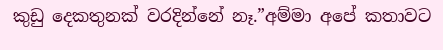කුඩු දෙකතුනක් වරදින්නේ නෑ.”අම්මා අපේ කතාවට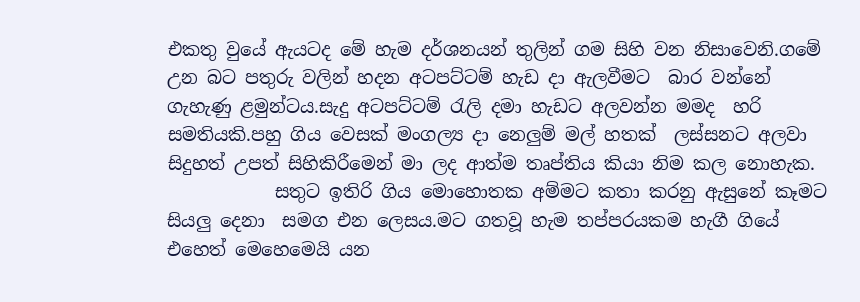එකතු වුයේ ඇයටද මේ හැම දර්ශනයන් තුලින් ගම සිහි වන නිසාවෙනි.ගමේ උන බට පතුරු වලින් හදන අටපට්ටම් හැඩ දා ඇලවීමට  බාර වන්නේ ගැහැණු ළමුන්ටය.සැදු අටපට්ටම් රැලි දමා හැඩට අලවන්න මමද  හරි සමතියකි.පහු ගිය වෙසක් මංගල්‍ය දා නෙලුම් මල් හතක්  ලස්සනට අලවා සිදුහත් උපත් සිහිකිරීමෙන් මා ලද ආත්ම තෘප්තිය කියා නිම කල නොහැක.
            සතුට ඉතිරි ගිය මොහොතක අම්මට කතා කරනු ඇසුනේ කෑමට සියලු දෙනා  සමග එන ලෙසය.මට ගතවූ හැම තප්පරයකම හැගී ගියේ එහෙත් මෙහෙමෙයි යන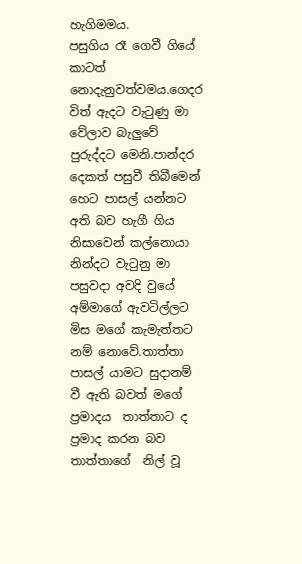හැගිමමය.
පසුගිය රෑ ගෙවී ගියේ කාටත් නොදැනුවත්වමය.ගෙදර විත් ඇදට වැටුණු මා වේලාව බැලුවේ පුරුද්දට මෙනි.පාන්දර දෙකත් පසුවී තිබීමෙන් හෙට පාසල් යන්නට අති බව හැගී ගිය නිසාවෙන් කල්නොයා නින්දට වැටුනු මා පසුවදා අවදි වුයේ අම්මාගේ ඇවටිල්ලට  මිස මගේ කැමැත්තට නම් නොවේ.තාත්තා පාසල් යාමට සුදානම් වී ඇති බවත් මගේ ප්‍රමාදය  තාත්තාට ද ප්‍රමාද කරන බව තාත්තාගේ  නිල් වූ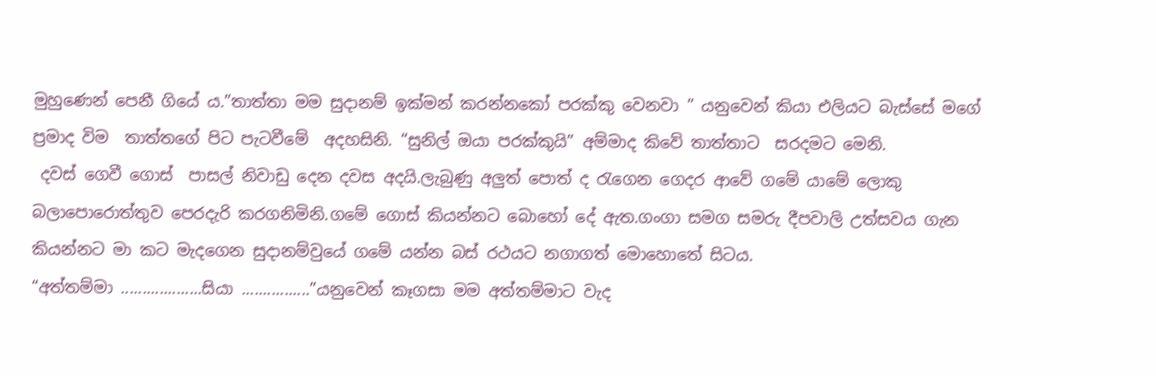මුහුණෙන් පෙනී ගියේ ය.”තාත්තා මම සුදානම් ඉක්මන් කරන්නකෝ පරක්කු වෙනවා ” යනුවෙන් කියා එලියට බැස්සේ මගේ ප්‍රමාද විම  තාත්තගේ පිට පැටවීමේ  අදහසිනි. “සුනිල් ඔයා පරක්කුයි” අම්මාද කිවේ තාත්තාට  සරදමට මෙනි.
 දවස් ගෙවී ගොස්  පාසල් නිවාඩු දෙන දවස අදයි.ලැබුණු අලුත් පොත් ද රැගෙන ගෙදර ආවේ ගමේ යාමේ ලොකු බලාපොරොත්තුව පෙරදැරි කරගනිමිනි.ගමේ ගොස් කියන්නට බොහෝ දේ ඇත.ගංගා සමග සමරු දීපවාලි උත්සවය ගැන කියන්නට මා කට මැදගෙන සුදානම්වුයේ ගමේ යන්න බස් රථයට නගාගත් මොහොතේ සිටය.
“අත්තම්මා ...................සියා ................”යනුවෙන් කෑගසා මම අත්තම්මාට වැද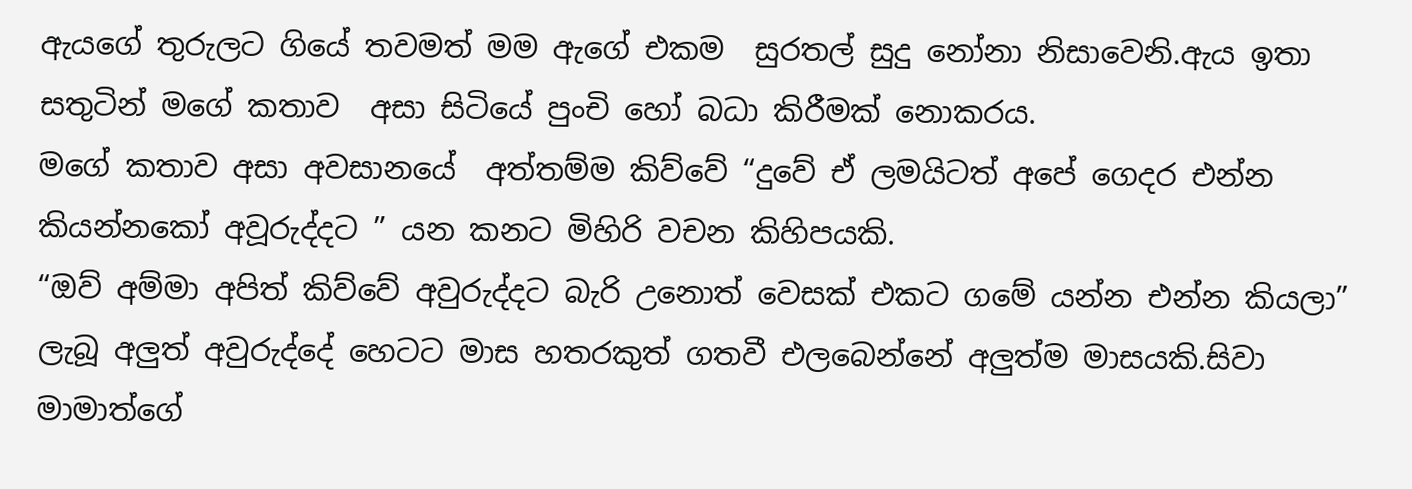ඇයගේ තුරුලට ගියේ තවමත් මම ඇගේ එකම  සුරතල් සුදු නෝනා නිසාවෙනි.ඇය ඉතා සතුටින් මගේ කතාව  අසා සිටියේ පුංචි හෝ බධා කිරීමක් නොකරය.
මගේ කතාව අසා අවසානයේ  අත්තම්ම කිව්වේ “දුවේ ඒ ලමයිටත් අපේ ගෙදර එන්න කියන්නකෝ අවූරුද්දට ” යන කනට මිහිරි වචන කිහිපයකි.
“ඔව් අම්මා අපිත් කිව්වේ අවුරුද්දට බැරි උනොත් වෙසක් එකට ගමේ යන්න එන්න කියලා”
ලැබූ අලුත් අවුරුද්දේ හෙටට මාස හතරකුත් ගතවී එලබෙන්නේ අලුත්ම මාසයකි.සිවා මාමාත්ගේ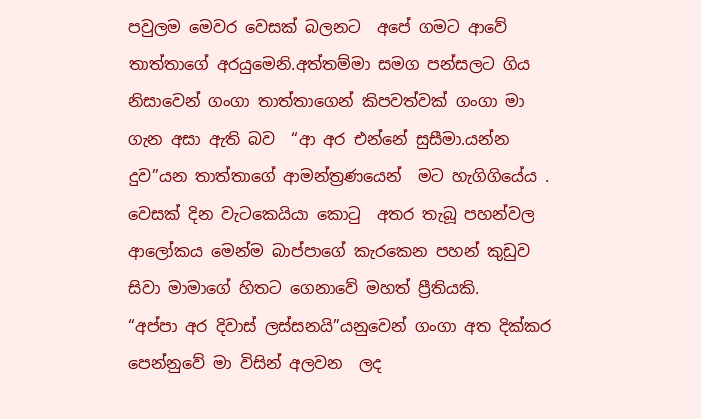පවුලම මෙවර වෙසක් බලනට  අපේ ගමට ආවේ තාත්තාගේ අරයුමෙනි.අත්තම්මා සමග පන්සලට ගිය නිසාවෙන් ගංගා තාත්තාගෙන් කිපවත්වක් ගංගා මා ගැන අසා ඇති බව  “ආ අර එන්නේ සුසීමා.යන්න දුව”යන තාත්තාගේ ආමන්ත්‍රණයෙන්  මට හැගිගියේය . වෙසක් දින වැටකෙයියා කොටු  අතර තැබූ පහන්වල  ආලෝකය මෙන්ම බාප්පාගේ කැරකෙන පහන් කුඩුව සිවා මාමාගේ හිතට ගෙනාවේ මහත් ප්‍රීතියකි.
“අප්පා අර දිවාස් ලස්සනයි”යනුවෙන් ගංගා අත දික්කර පෙන්නුවේ මා විසින් අලවන  ලද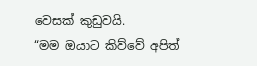වෙසක් කුඩුවයි.
“මම ඔයාට කිව්වේ අපිත්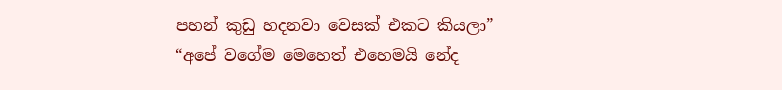පහන් කුඩු හදනවා වෙසක් එකට කියලා”
“අපේ වගේම මෙහෙත් එහෙමයි නේද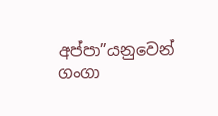අප්පා”යනුවෙන් ගංගා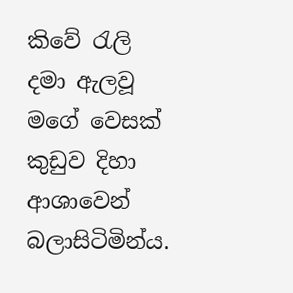කිවේ රැලි දමා ඇලවූ මගේ වෙසක් කුඩුව දිහා ආශාවෙන් බලාසිටිමින්ය.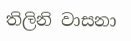තිලිනි වාසනා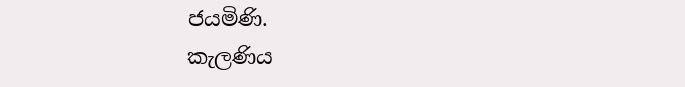ජයමිණි.
කැලණිය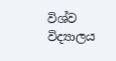විශ්ව විද්‍යාලය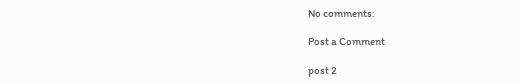No comments:

Post a Comment

post 2